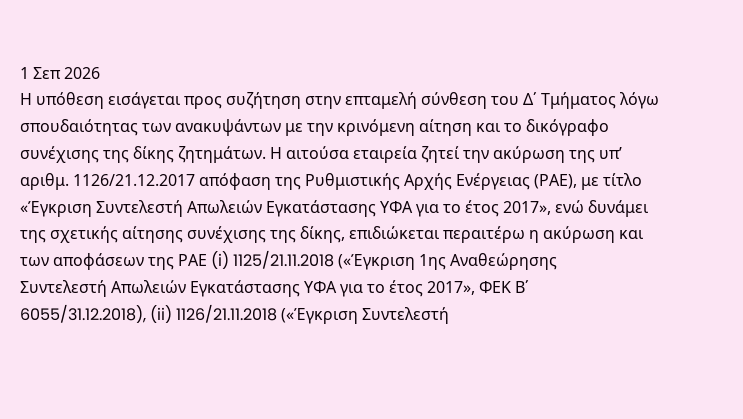1 Σεπ 2026
Η υπόθεση εισάγεται προς συζήτηση στην επταμελή σύνθεση του Δ΄ Τμήματος λόγω σπουδαιότητας των ανακυψάντων με την κρινόμενη αίτηση και το δικόγραφο συνέχισης της δίκης ζητημάτων. Η αιτούσα εταιρεία ζητεί την ακύρωση της υπ’ αριθμ. 1126/21.12.2017 απόφαση της Ρυθμιστικής Αρχής Ενέργειας (ΡΑΕ), με τίτλο «Έγκριση Συντελεστή Απωλειών Εγκατάστασης ΥΦΑ για το έτος 2017», ενώ δυνάμει της σχετικής αίτησης συνέχισης της δίκης, επιδιώκεται περαιτέρω η ακύρωση και των αποφάσεων της ΡΑΕ (i) 1125/21.11.2018 («Έγκριση 1ης Αναθεώρησης Συντελεστή Απωλειών Εγκατάστασης ΥΦΑ για το έτος 2017», ΦΕΚ Β΄ 6055/31.12.2018), (ii) 1126/21.11.2018 («Έγκριση Συντελεστή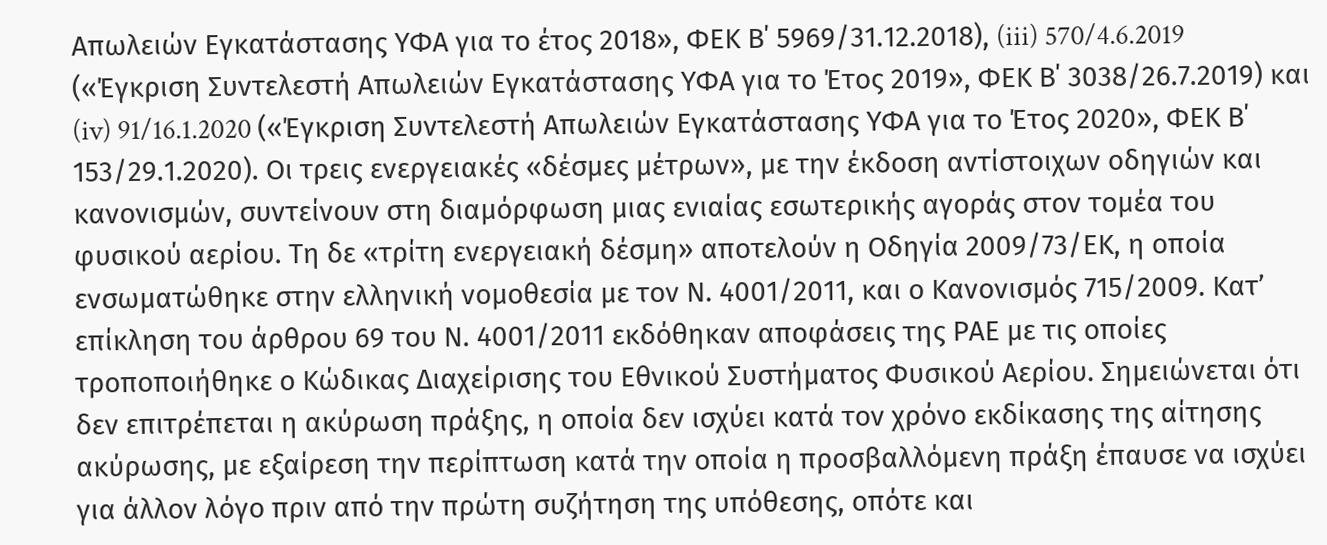Απωλειών Εγκατάστασης ΥΦΑ για το έτος 2018», ΦΕΚ Β΄ 5969/31.12.2018), (iii) 570/4.6.2019 («Έγκριση Συντελεστή Απωλειών Εγκατάστασης ΥΦΑ για το Έτος 2019», ΦΕΚ Β΄ 3038/26.7.2019) και (iv) 91/16.1.2020 («Έγκριση Συντελεστή Απωλειών Εγκατάστασης ΥΦΑ για το Έτος 2020», ΦΕΚ Β΄ 153/29.1.2020). Οι τρεις ενεργειακές «δέσμες μέτρων», με την έκδοση αντίστοιχων οδηγιών και κανονισμών, συντείνουν στη διαμόρφωση μιας ενιαίας εσωτερικής αγοράς στον τομέα του φυσικού αερίου. Τη δε «τρίτη ενεργειακή δέσμη» αποτελούν η Οδηγία 2009/73/ΕΚ, η οποία ενσωματώθηκε στην ελληνική νομοθεσία με τον Ν. 4001/2011, και ο Κανονισμός 715/2009. Κατ’ επίκληση του άρθρου 69 του Ν. 4001/2011 εκδόθηκαν αποφάσεις της ΡΑΕ με τις οποίες τροποποιήθηκε ο Κώδικας Διαχείρισης του Εθνικού Συστήματος Φυσικού Αερίου. Σημειώνεται ότι δεν επιτρέπεται η ακύρωση πράξης, η οποία δεν ισχύει κατά τον χρόνο εκδίκασης της αίτησης ακύρωσης, με εξαίρεση την περίπτωση κατά την οποία η προσβαλλόμενη πράξη έπαυσε να ισχύει για άλλον λόγο πριν από την πρώτη συζήτηση της υπόθεσης, οπότε και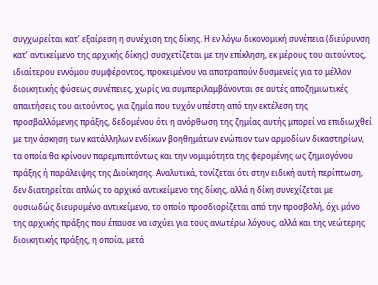συγχωρείται κατ’ εξαίρεση η συνέχιση της δίκης. Η εν λόγω δικονομική συνέπεια (διεύρυνση κατ’ αντικείμενο της αρχικής δίκης) συσχετίζεται με την επίκληση, εκ μέρους του αιτούντος, ιδιαίτερου εννόμου συμφέροντος, προκειμένου να αποτραπούν δυσμενείς για το μέλλον διοικητικής φύσεως συνέπειες, χωρίς να συμπεριλαμβάνονται σε αυτές αποζημιωτικές απαιτήσεις του αιτούντος, για ζημία που τυχόν υπέστη από την εκτέλεση της προσβαλλόμενης πράξης, δεδομένου ότι η ανόρθωση της ζημίας αυτής μπορεί να επιδιωχθεί με την άσκηση των κατάλληλων ενδίκων βοηθημάτων ενώπιον των αρμοδίων δικαστηρίων, τα οποία θα κρίνουν παρεμπιπτόντως και την νομιμότητα της φερομένης ως ζημιογόνου πράξης ή παράλειψης της Διοίκησης. Αναλυτικά, τονίζεται ότι στην ειδική αυτή περίπτωση, δεν διατηρείται απλώς το αρχικό αντικείμενο της δίκης, αλλά η δίκη συνεχίζεται με ουσιωδώς διευρυμένο αντικείμενο, το οποίο προσδιορίζεται από την προσβολή, όχι μόνο της αρχικής πράξης που έπαυσε να ισχύει για τους ανωτέρω λόγους, αλλά και της νεώτερης διοικητικής πράξης, η οποία, μετά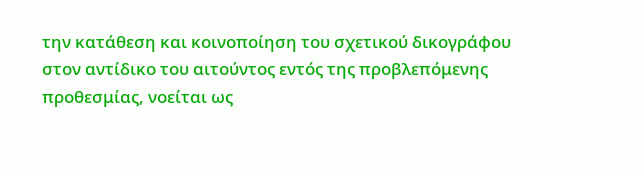την κατάθεση και κοινοποίηση του σχετικού δικογράφου στον αντίδικο του αιτούντος εντός της προβλεπόμενης προθεσμίας, νοείται ως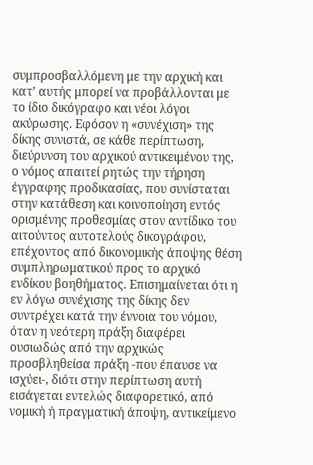συμπροσβαλλόμενη με την αρχική και κατ’ αυτής μπορεί να προβάλλονται με το ίδιο δικόγραφο και νέοι λόγοι ακύρωσης. Εφόσον η «συνέχιση» της δίκης συνιστά, σε κάθε περίπτωση, διεύρυνση του αρχικού αντικειμένου της, ο νόμος απαιτεί ρητώς την τήρηση έγγραφης προδικασίας, που συνίσταται στην κατάθεση και κοινοποίηση εντός ορισμένης προθεσμίας στον αντίδικο του αιτούντος αυτοτελούς δικογράφου, επέχοντος από δικονομικής άποψης θέση συμπληρωματικού προς το αρχικό ενδίκου βοηθήματος. Επισημαίνεται ότι η εν λόγω συνέχισης της δίκης δεν συντρέχει κατά την έννοια του νόμου, όταν η νεότερη πράξη διαφέρει ουσιωδώς από την αρχικώς προσβληθείσα πράξη -που έπαυσε να ισχύει-, διότι στην περίπτωση αυτή εισάγεται εντελώς διαφορετικό, από νομική ή πραγματική άποψη, αντικείμενο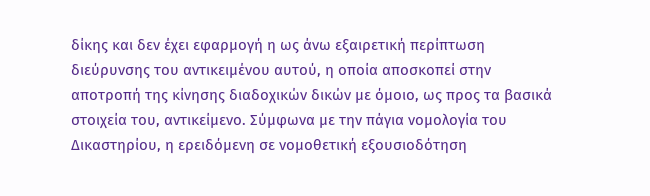δίκης και δεν έχει εφαρμογή η ως άνω εξαιρετική περίπτωση διεύρυνσης του αντικειμένου αυτού, η οποία αποσκοπεί στην αποτροπή της κίνησης διαδοχικών δικών με όμοιο, ως προς τα βασικά στοιχεία του, αντικείμενο. Σύμφωνα με την πάγια νομολογία του Δικαστηρίου, η ερειδόμενη σε νομοθετική εξουσιοδότηση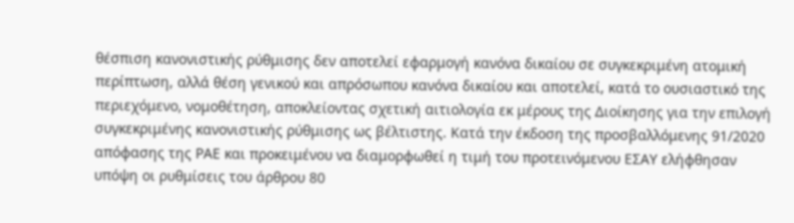θέσπιση κανονιστικής ρύθμισης δεν αποτελεί εφαρμογή κανόνα δικαίου σε συγκεκριμένη ατομική περίπτωση, αλλά θέση γενικού και απρόσωπου κανόνα δικαίου και αποτελεί, κατά το ουσιαστικό της περιεχόμενο, νομοθέτηση, αποκλείοντας σχετική αιτιολογία εκ μέρους της Διοίκησης για την επιλογή συγκεκριμένης κανονιστικής ρύθμισης ως βέλτιστης. Κατά την έκδοση της προσβαλλόμενης 91/2020 απόφασης της ΡΑΕ και προκειμένου να διαμορφωθεί η τιμή του προτεινόμενου ΕΣΑΥ ελήφθησαν υπόψη οι ρυθμίσεις του άρθρου 80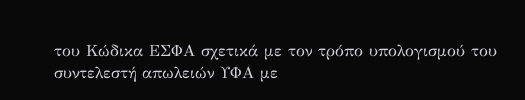του Κώδικα ΕΣΦΑ σχετικά με τον τρόπο υπολογισμού του συντελεστή απωλειών ΥΦΑ με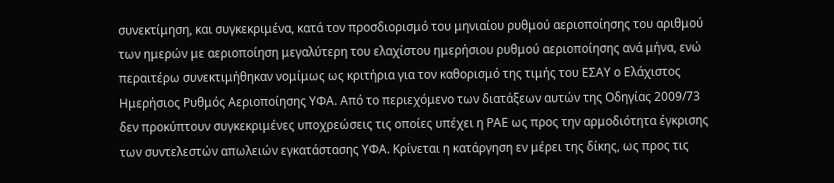συνεκτίμηση, και συγκεκριμένα, κατά τον προσδιορισμό του μηνιαίου ρυθμού αεριοποίησης του αριθμού των ημερών με αεριοποίηση μεγαλύτερη του ελαχίστου ημερήσιου ρυθμού αεριοποίησης ανά μήνα, ενώ περαιτέρω συνεκτιμήθηκαν νομίμως ως κριτήρια για τον καθορισμό της τιμής του ΕΣΑΥ ο Ελάχιστος Ημερήσιος Ρυθμός Αεριοποίησης ΥΦΑ. Από το περιεχόμενο των διατάξεων αυτών της Οδηγίας 2009/73 δεν προκύπτουν συγκεκριμένες υποχρεώσεις τις οποίες υπέχει η ΡΑΕ ως προς την αρμοδιότητα έγκρισης των συντελεστών απωλειών εγκατάστασης ΥΦΑ. Κρίνεται η κατάργηση εν μέρει της δίκης, ως προς τις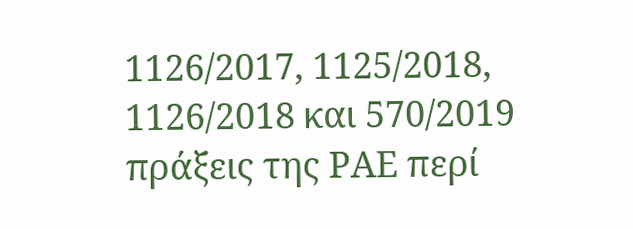1126/2017, 1125/2018, 1126/2018 και 570/2019 πράξεις της ΡΑΕ περί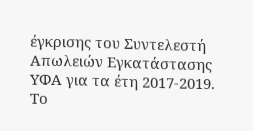έγκρισης του Συντελεστή Απωλειών Εγκατάστασης ΥΦΑ για τα έτη 2017-2019. Το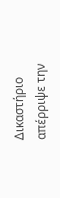Δικαστήριο απέρριψε την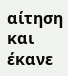αίτηση και έκανε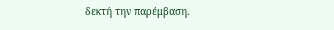δεκτή την παρέμβαση.